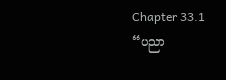Chapter 33.1
“ပညာ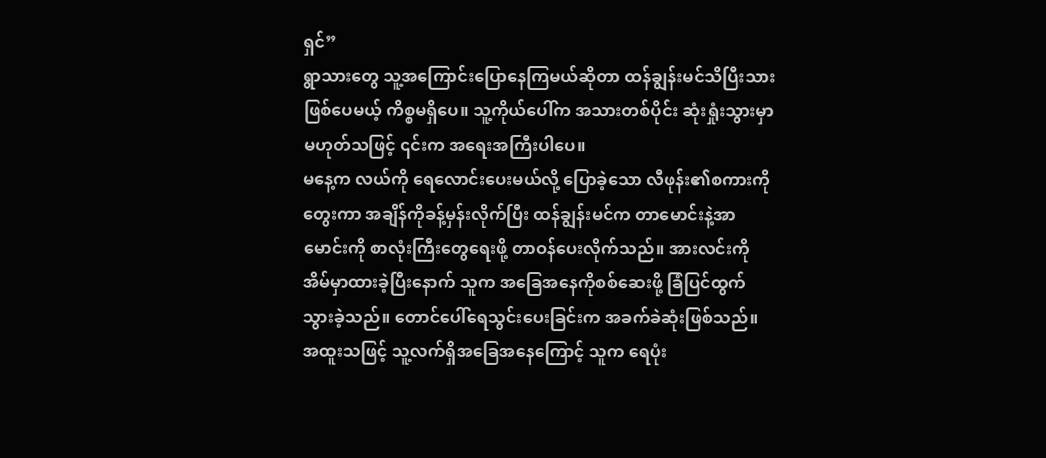ရှင်”
ရွာသားတွေ သူ့အကြောင်းပြောနေကြမယ်ဆိုတာ ထန်ချွန်းမင်သိပြီးသားဖြစ်ပေမယ့် ကိစ္စမရှိပေ။ သူ့ကိုယ်ပေါ်က အသားတစ်ပိုင်း ဆုံးရှုံးသွားမှာမဟုတ်သဖြင့် ၎င်းက အရေးအကြီးပါပေ။
မနေ့က လယ်ကို ရေလောင်းပေးမယ်လို့ ပြောခဲ့သော လီဖုန်း၏စကားကိုတွေးကာ အချိန်ကိုခန့်မှန်းလိုက်ပြီး ထန်ချွန်းမင်က တာမောင်းနဲ့အာမောင်းကို စာလုံးကြီးတွေရေးဖို့ တာဝန်ပေးလိုက်သည်။ အားလင်းကို အိမ်မှာထားခဲ့ပြီးနောက် သူက အခြေအနေကိုစစ်ဆေးဖို့ ခြံပြင်ထွက်သွားခဲ့သည်။ တောင်ပေါ်ရေသွင်းပေးခြင်းက အခက်ခဲဆုံးဖြစ်သည်။ အထူးသဖြင့် သူ့လက်ရှိအခြေအနေကြောင့် သူက ရေပုံး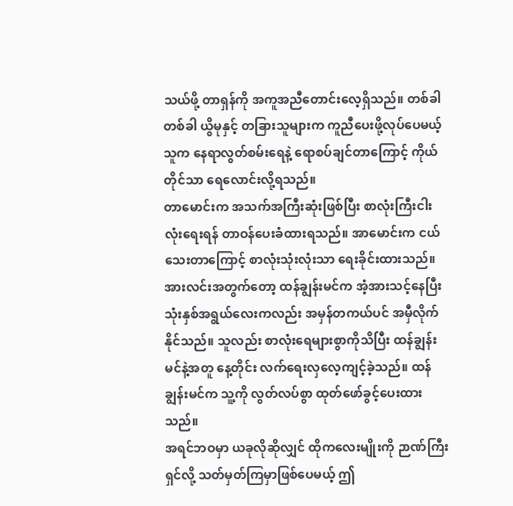သယ်ဖို့ တာရှန်ကို အကူအညီတောင်းလေ့ရှိသည်။ တစ်ခါတစ်ခါ ယွိမုနှင့် တခြားသူများက ကူညီပေးဖို့လုပ်ပေမယ့် သူက နေရာလွတ်စမ်းရေနဲ့ ရောစပ်ချင်တာကြောင့် ကိုယ်တိုင်သာ ရေလောင်းလို့ရသည်။
တာမောင်းက အသက်အကြီးဆုံးဖြစ်ပြီး စာလုံးကြီးငါးလုံးရေးရန် တာဝန်ပေးခံထားရသည်။ အာမောင်းက ငယ်သေးတာကြောင့် စာလုံးသုံးလုံးသာ ရေးခိုင်းထားသည်။ အားလင်းအတွက်တော့ ထန်ချွန်းမင်က အံ့အားသင့်နေပြီး သုံးနှစ်အရွယ်လေးကလည်း အမှန်တကယ်ပင် အမှီလိုက်နိုင်သည်။ သူလည်း စာလုံးရေများစွာကိုသိပြီး ထန်ချွန်းမင်နဲ့အတူ နေ့တိုင်း လက်ရေးလှလေ့ကျင့်ခဲ့သည်။ ထန်ချွန်းမင်က သူ့ကို လွတ်လပ်စွာ ထုတ်ဖော်ခွင့်ပေးထားသည်။
အရင်ဘဝမှာ ယခုလိုဆိုလျှင် ထိုကလေးမျိုးကို ဉာဏ်ကြီးရှင်လို့ သတ်မှတ်ကြမှာဖြစ်ပေမယ့် ဤ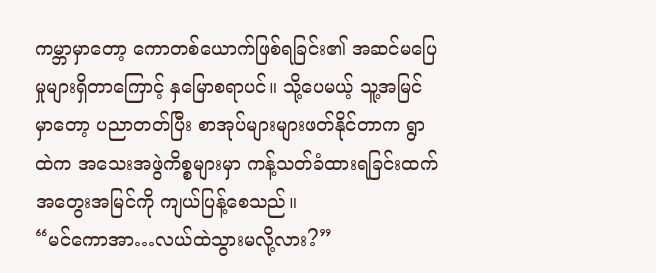ကမ္ဘာမှာတော့ ကောတစ်ယောက်ဖြစ်ရခြင်း၏ အဆင်မပြေမှုများရှိတာကြောင့် နှမြောစရာပင်။ သို့ပေမယ့် သူ့အမြင်မှာတော့ ပညာတတ်ပြီး စာအုပ်များများဖတ်နိုင်တာက ရွာထဲက အသေးအဖွဲကိစ္စများမှာ ကန့်သတ်ခံထားရခြင်းထက် အတွေးအမြင်ကို ကျယ်ပြန့်စေသည်။
“မင်ကောအာ…လယ်ထဲသွားမလို့လား?”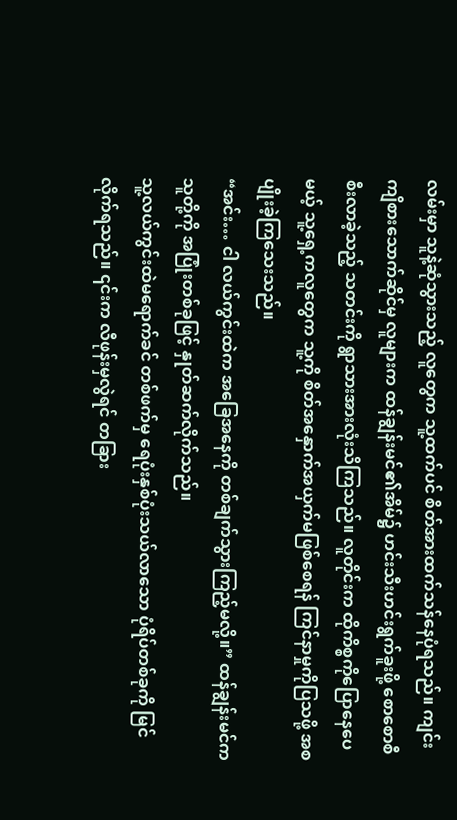လမ်းမှာ သူနဲ့ဆုံသွားသည့် လူတွေက သူ့ထက်ပင် စိတ်အားထက်သန်နေပုံရသည်။ ကျင်းကျိစားသောက်ဆိုင်မှ လူများက ထန်ချွန်းမင်၏အိမ်၌ ဟင်းသီးဟင်းရွက်ခူးဖို့ စောစောစီစီးလာခဲ့သည့် သတင်းကို ရွာသားအားလုံးသိကြသည်။ လူတိုင်းက ထိုကိစ္စကိုပြောနေပေမယ့် သူ့ရှေ့ကလူတွေက သူ့ကို စိတ်အနှောက်အယှက်မဖြစ်စေရန် ကြင်နာမှုကိုပြသဖို့ အစပျိုးခဲ့ကြသေးသည်။
“အင်း… ငါ လယ်ကွင်းထဲက အခြေအနေကို တစ်ချက်သွားကြည့်မလို့။” ထန်ချွန်းမင်က သူတို့ကို အပြုံးတစ်ခုဖြင့် နှုတ်ဆက်လိုက်သည်။
သူ့လယ်ကွင်းထဲမရောက်ခင် တစ်ဖက်မှ ရေပုံးနှစ်ပုံးသယ်လာသော ပုံရိပ်တစ်ခုကို မြင်လိုက်ရသည်။ ၎င်းက လီဖုန်းမှလွဲရင် တခြား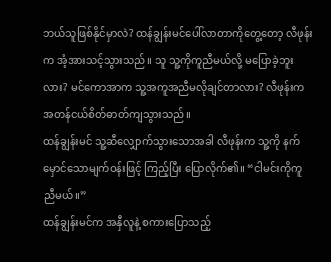ဘယ်သူဖြစ်နိုင်မှာလဲ? ထန်ချွန်းမင်ပေါ်လာတာကိုတွေ့တော့ လီဖုန်းက အံ့အားသင့်သွားသည်။ သူ သူ့ကိုကူညီမယ်လို့ မပြောခဲ့ဘူးလား? မင်ကောအာက သူ့အကူအညီမလိုချင်တာလား? လီဖုန်းက အတန်ငယ်စိတ်ဓာတ်ကျသွားသည်။
ထန်ချွန်းမင် သူ့ဆီလျှောက်သွားသောအခါ လီဖုန်းက သူ့ကို နက်မှောင်သောမျက်ဝန်းဖြင့် ကြည့်ပြီး ပြောလိုက်၏။ “ငါမင်းကိုကူညီမယ်။”
ထန်ချွန်းမင်က အနှီလူနဲ့ စကားပြောသည့်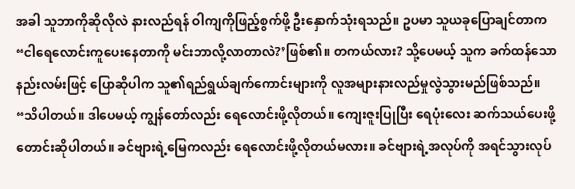အခါ သူဘာကိုဆိုလိုလဲ နားလည်ရန် ဝါကျကိုဖြည့်စွက်ဖို့ ဦးနှောက်သုံးရသည်။ ဥပမာ သူယခုပြောချင်တာက “ငါရေလောင်းကူပေးနေတာကို မင်းဘာလို့လာတာလဲ?’ဖြစ်၏။ တကယ်လား? သို့ပေမယ့် သူက ခက်ထန်သောနည်းလမ်းဖြင့် ပြောဆိုပါက သူ၏ရည်ရွယ်ချက်ကောင်းများကို လူအများနားလည်မှုလွဲသွားမည်ဖြစ်သည်။
“သိပါတယ်။ ဒါပေမယ့် ကျွန်တော်လည်း ရေလောင်းဖို့လိုတယ်။ ကျေးဇူးပြုပြီး ရေပုံးလေး ဆက်သယ်ပေးဖို့ တောင်းဆိုပါတယ်။ ခင်ဗျားရဲ့မြေကလည်း ရေလောင်းဖို့လိုတယ်မလား။ ခင်ဗျားရဲ့အလုပ်ကို အရင်သွားလုပ်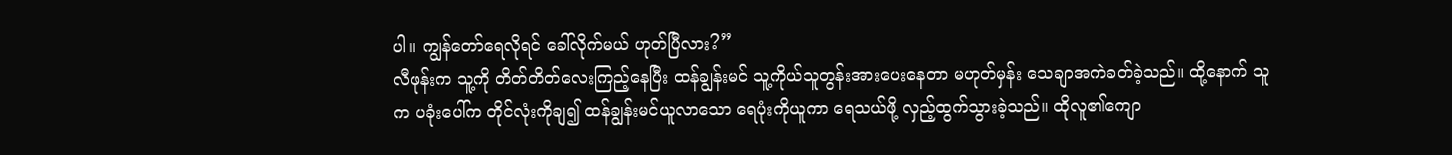ပါ။ ကျွန်တော်ရေလိုရင် ခေါ်လိုက်မယ် ဟုတ်ပြီလား?”
လီဖုန်းက သူ့ကို တိတ်တိတ်လေးကြည့်နေပြီး ထန်ချွန်းမင် သူ့ကိုယ်သူတွန်းအားပေးနေတာ မဟုတ်မှန်း သေချာအကဲခတ်ခဲ့သည်။ ထို့နောက် သူက ပခုံးပေါ်က တိုင်လုံးကိုချ၍ ထန်ချွန်းမင်ယူလာသော ရေပုံးကိုယူကာ ရေသယ်ဖို့ လှည့်ထွက်သွားခဲ့သည်။ ထိုလူ၏ကျော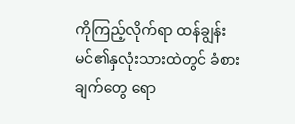ကိုကြည့်လိုက်ရာ ထန်ချွန်းမင်၏နှလုံးသားထဲတွင် ခံစားချက်တွေ ရော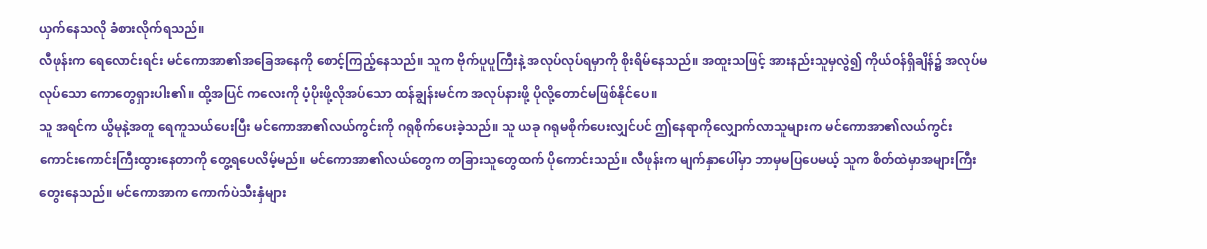ယှက်နေသလို ခံစားလိုက်ရသည်။
လီဖုန်းက ရေလောင်းရင်း မင်ကောအာ၏အခြေအနေကို စောင့်ကြည့်နေသည်။ သူက ဗိုက်ပူပူကြီးနဲ့ အလုပ်လုပ်ရမှာကို စိုးရိမ်နေသည်။ အထူးသဖြင့် အားနည်းသူမှလွဲ၍ ကိုယ်ဝန်ရှိချိန်၌ အလုပ်မလုပ်သော ကောတွေရှားပါး၏။ ထို့အပြင် ကလေးကို ပံ့ပိုးဖို့လိုအပ်သော ထန်ချွန်းမင်က အလုပ်နားဖို့ ပိုလို့တောင်မဖြစ်နိုင်ပေ။
သူ အရင်က ယွိမုနဲ့အတူ ရေကူသယ်ပေးပြီး မင်ကောအာ၏လယ်ကွင်းကို ဂရုစိုက်ပေးခဲ့သည်။ သူ ယခု ဂရုမစိုက်ပေးလျှင်ပင် ဤနေရာကိုလျှောက်လာသူများက မင်ကောအာ၏လယ်ကွင်း ကောင်းကောင်းကြီးထွားနေတာကို တွေ့ရပေလိမ့်မည်။ မင်ကောအာ၏လယ်တွေက တခြားသူတွေထက် ပိုကောင်းသည်။ လီဖုန်းက မျက်နှာပေါ်မှာ ဘာမှမပြပေမယ့် သူက စိတ်ထဲမှာအများကြီးတွေးနေသည်။ မင်ကောအာက ကောက်ပဲသီးနှံများ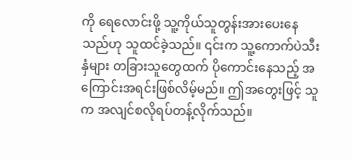ကို ရေလောင်းဖို့ သူ့ကိုယ်သူတွန်းအားပေးနေသည်ဟု သူထင်ခဲ့သည်။ ၎င်းက သူ့ကောက်ပဲသီးနှံများ တခြားသူတွေထက် ပိုကောင်းနေသည့် အကြောင်းအရင်းဖြစ်လိမ့်မည်။ ဤအတွေးဖြင့် သူက အလျင်စလိုရပ်တန့်လိုက်သည်။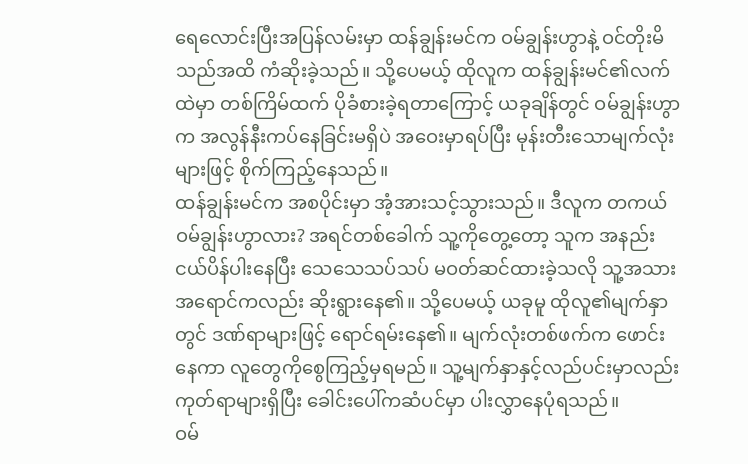ရေလောင်းပြီးအပြန်လမ်းမှာ ထန်ချွန်းမင်က ဝမ်ချွန်းဟွာနဲ့ ဝင်တိုးမိသည်အထိ ကံဆိုးခဲ့သည်။ သို့ပေမယ့် ထိုလူက ထန်ချွန်းမင်၏လက်ထဲမှာ တစ်ကြိမ်ထက် ပိုခံစားခဲ့ရတာကြောင့် ယခုချိန်တွင် ဝမ်ချွန်းဟွာက အလွန်နီးကပ်နေခြင်းမရှိပဲ အဝေးမှာရပ်ပြီး မုန်းတီးသောမျက်လုံးများဖြင့် စိုက်ကြည့်နေသည်။
ထန်ချွန်းမင်က အစပိုင်းမှာ အံ့အားသင့်သွားသည်။ ဒီလူက တကယ်ဝမ်ချွန်းဟွာလား? အရင်တစ်ခေါက် သူ့ကိုတွေ့တော့ သူက အနည်းငယ်ပိန်ပါးနေပြီး သေသေသပ်သပ် မဝတ်ဆင်ထားခဲ့သလို သူ့အသားအရောင်ကလည်း ဆိုးရွားနေ၏။ သို့ပေမယ့် ယခုမူ ထိုလူ၏မျက်နှာတွင် ဒဏ်ရာများဖြင့် ရောင်ရမ်းနေ၏။ မျက်လုံးတစ်ဖက်က ဖောင်းနေကာ လူတွေကိုစွေကြည့်မှရမည်။ သူ့မျက်နှာနှင့်လည်ပင်းမှာလည်း ကုတ်ရာများရှိပြီး ခေါင်းပေါ်ကဆံပင်မှာ ပါးလွှာနေပုံရသည်။
ဝမ်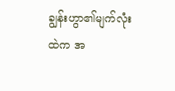ချွန်းဟွာ၏မျက်လုံးထဲက အ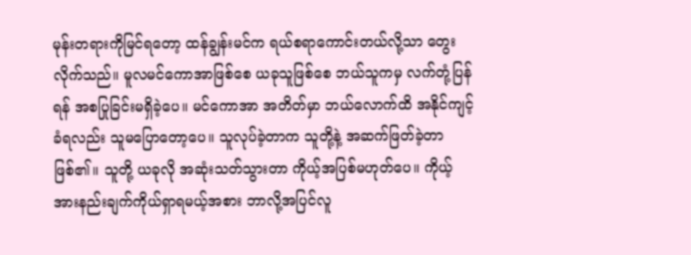မုန်းတရားကိုမြင်ရတော့ ထန်ချွန်းမင်က ရယ်စရာကောင်းတယ်လို့သာ တွေးလိုက်သည်။ မူလမင်ကောအာဖြစ်စေ ယခုသူဖြစ်စေ ဘယ်သူကမှ လက်တုံ့ပြန်ရန် အစပြုခြင်းမရှိခဲ့ပေ။ မင်ကောအာ အတိတ်မှာ ဘယ်လောက်ထိ အနိုင်ကျင့်ခံရလည်း သူမပြောတော့ပေ။ သူလုပ်ခဲ့တာက သူတို့နဲ့ အဆက်ဖြတ်ခဲ့တာဖြစ်၏။ သူတို့ ယခုလို အဆုံးသတ်သွားတာ ကိုယ့်အပြစ်မဟုတ်ပေ။ ကိုယ့်အားနည်းချက်ကိုယ်ရှာရမယ့်အစား ဘာလို့အပြင်လူ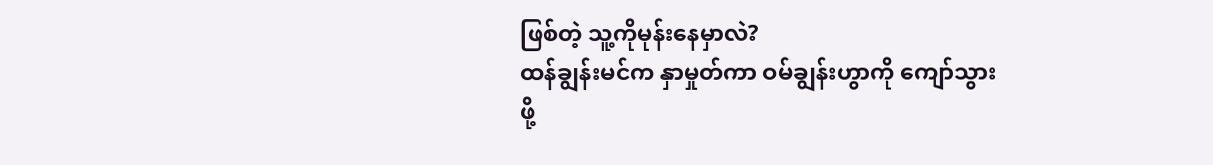ဖြစ်တဲ့ သူ့ကိုမုန်းနေမှာလဲ?
ထန်ချွန်းမင်က နှာမှုတ်ကာ ဝမ်ချွန်းဟွာကို ကျော်သွားဖို့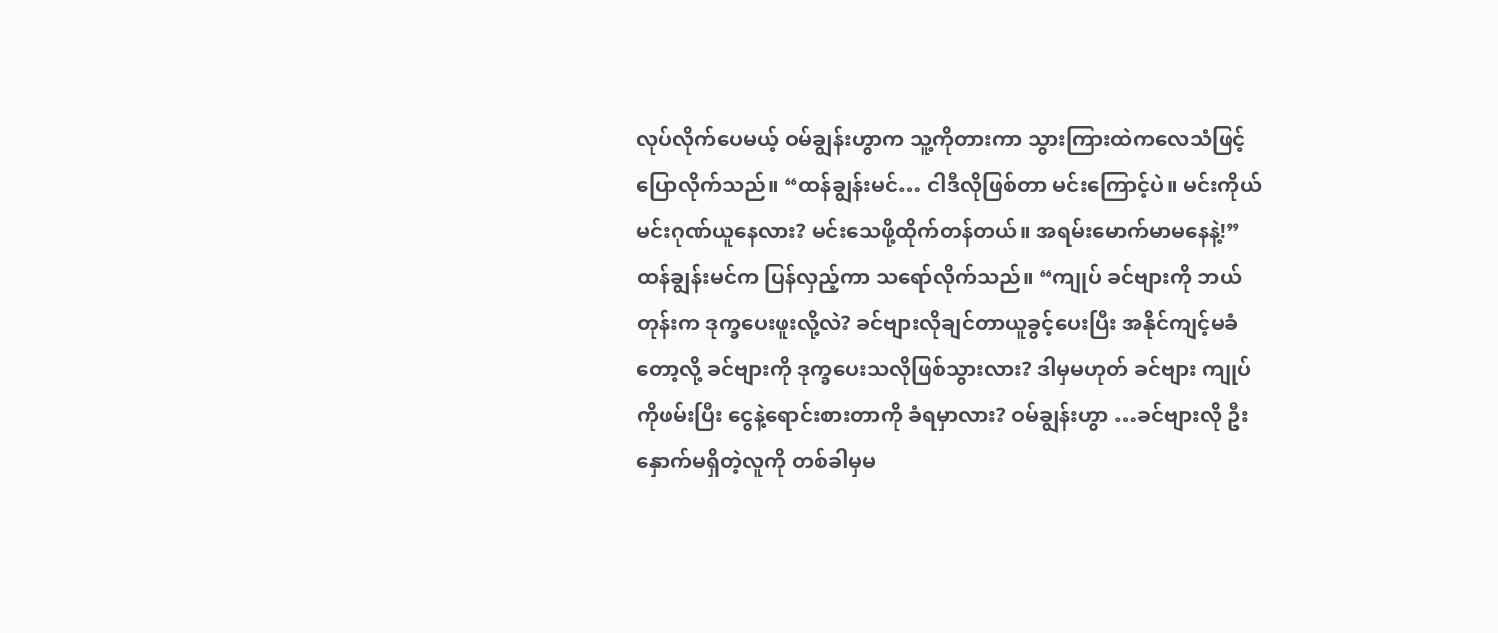လုပ်လိုက်ပေမယ့် ဝမ်ချွန်းဟွာက သူ့ကိုတားကာ သွားကြားထဲကလေသံဖြင့် ပြောလိုက်သည်။ “ထန်ချွန်းမင်… ငါဒီလိုဖြစ်တာ မင်းကြောင့်ပဲ။ မင်းကိုယ်မင်းဂုဏ်ယူနေလား? မင်းသေဖို့ထိုက်တန်တယ်။ အရမ်းမောက်မာမနေနဲ့!”
ထန်ချွန်းမင်က ပြန်လှည့်ကာ သရော်လိုက်သည်။ “ကျုပ် ခင်ဗျားကို ဘယ်တုန်းက ဒုက္ခပေးဖူးလို့လဲ? ခင်ဗျားလိုချင်တာယူခွင့်ပေးပြီး အနိုင်ကျင့်မခံတော့လို့ ခင်ဗျားကို ဒုက္ခပေးသလိုဖြစ်သွားလား? ဒါမှမဟုတ် ခင်ဗျား ကျုပ်ကိုဖမ်းပြီး ငွေနဲ့ရောင်းစားတာကို ခံရမှာလား? ဝမ်ချွန်းဟွာ …ခင်ဗျားလို ဦးနှောက်မရှိတဲ့လူကို တစ်ခါမှမ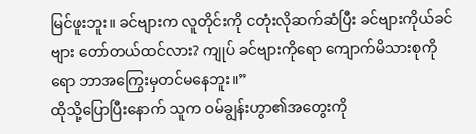မြင်ဖူးဘူး။ ခင်ဗျားက လူတိုင်းကို ငတုံးလိုဆက်ဆံပြီး ခင်ဗျားကိုယ်ခင်ဗျား တော်တယ်ထင်လား? ကျုပ် ခင်ဗျားကိုရော ကျောက်မိသားစုကိုရော ဘာအကြွေးမှတင်မနေဘူး။”
ထိုသို့ပြောပြီးနောက် သူက ဝမ်ချွန်းဟွာ၏အတွေးကို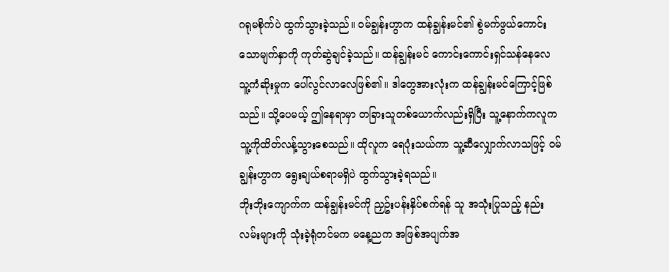ဂရုမစိုက်ပဲ ထွက်သွားခဲ့သည်။ ဝမ်ချွန်းဟွာက ထန်ချွန်းမင်၏ စွဲမက်ဖွယ်ကောင်းသောမျက်နှာကို ကုတ်ဆွဲချင်ခဲ့သည်။ ထန်ချွန်းမင် ကောင်းကောင်းရှင်သန်နေလေ သူ့ကံဆိုးမှုက ပေါ်လွင်လာလေဖြစ်၏။ ဒါတွေအားလုံးက ထန်ချွန်းမင်ကြောင့်ဖြစ်သည်။ သို့ပေမယ့် ဤနေရာမှာ တခြားသူတစ်ယောက်လည်းရှိပြီး သူ့နောက်ကလူက သူ့ကိုထိတ်လန့်သွားစေသည်။ ထိုလူက ရေပုံးသယ်ကာ သူ့ဆီလျှောက်လာသဖြင့် ဝမ်ချွန်းဟွာက ရွေးချယ်စရာမရှိပဲ ထွက်သွားခဲ့ရသည်။
ဘိုးဘိုးကျောက်က ထန်ချွန်းမင်ကို ညှဥ်းပန်းနှိပ်စက်ရန် သူ အသုံးပြုသည့် နည်းလမ်းများကို သုံးခဲ့ရုံတင်မက မနေ့ညက အဖြစ်အပျက်အ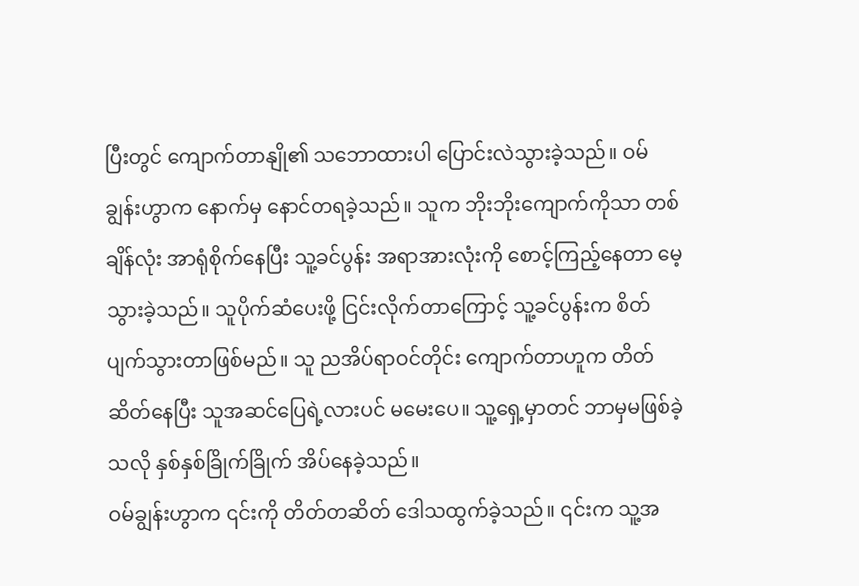ပြီးတွင် ကျောက်တာနျို၏ သဘောထားပါ ပြောင်းလဲသွားခဲ့သည်။ ဝမ်ချွန်းဟွာက နောက်မှ နောင်တရခဲ့သည်။ သူက ဘိုးဘိုးကျောက်ကိုသာ တစ်ချိန်လုံး အာရုံစိုက်နေပြီး သူ့ခင်ပွန်း အရာအားလုံးကို စောင့်ကြည့်နေတာ မေ့သွားခဲ့သည်။ သူပိုက်ဆံပေးဖို့ ငြင်းလိုက်တာကြောင့် သူ့ခင်ပွန်းက စိတ်ပျက်သွားတာဖြစ်မည်။ သူ ညအိပ်ရာဝင်တိုင်း ကျောက်တာဟူက တိတ်ဆိတ်နေပြီး သူအဆင်ပြေရဲ့လားပင် မမေးပေ။ သူ့ရှေ့မှာတင် ဘာမှမဖြစ်ခဲ့သလို နှစ်နှစ်ခြိုက်ခြိုက် အိပ်နေခဲ့သည်။
ဝမ်ချွန်းဟွာက ၎င်းကို တိတ်တဆိတ် ဒေါသထွက်ခဲ့သည်။ ၎င်းက သူ့အ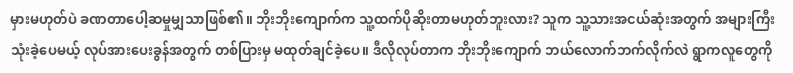မှားမဟုတ်ပဲ ခဏတာပေါ့ဆမှုမျှသာဖြစ်၏။ ဘိုးဘိုးကျောက်က သူ့ထက်ပိုဆိုးတာမဟုတ်ဘူးလား? သူက သူ့သားအငယ်ဆုံးအတွက် အများကြီးသုံးခဲ့ပေမယ့် လုပ်အားပေးခွန်အတွက် တစ်ပြားမှ မထုတ်ချင်ခဲ့ပေ။ ဒီလိုလုပ်တာက ဘိုးဘိုးကျောက် ဘယ်လောက်ဘက်လိုက်လဲ ရွာကလူတွေကို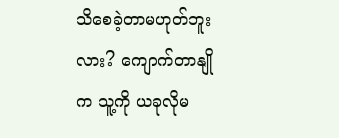သိစေခဲ့တာမဟုတ်ဘူးလား? ကျောက်တာနျိုက သူ့ကို ယခုလိုမ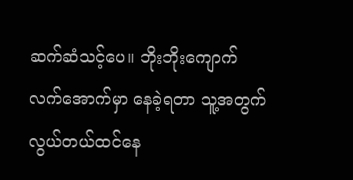ဆက်ဆံသင့်ပေ။ ဘိုးဘိုးကျောက်လက်အောက်မှာ နေခဲ့ရတာ သူ့အတွက် လွယ်တယ်ထင်နေ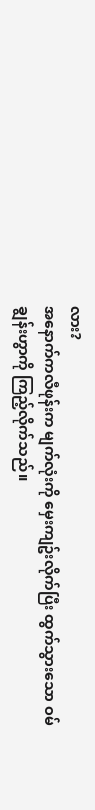လား?
အနောက်ကလီဖုန်းက မျက်လုံးကို မှေးကျဥ်းလိုက်ပြီး ထွက်သွားသော ဝမ်ချွန်းဟွာကို ကြည့်လိုက်သည်။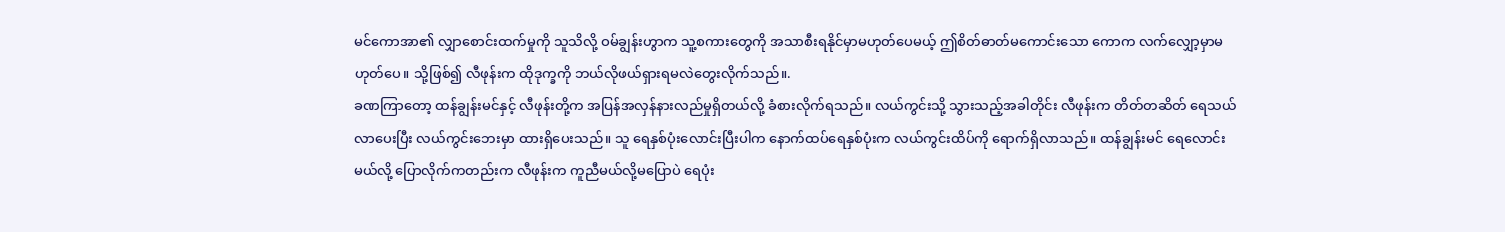မင်ကောအာ၏ လျှာစောင်းထက်မှုကို သူသိလို့ ဝမ်ချွန်းဟွာက သူ့စကားတွေကို အသာစီးရနိုင်မှာမဟုတ်ပေမယ့် ဤစိတ်ဓာတ်မကောင်းသော ကောက လက်လျှော့မှာမဟုတ်ပေ။ သို့ဖြစ်၍ လီဖုန်းက ထိုဒုက္ခကို ဘယ်လိုဖယ်ရှားရမလဲတွေးလိုက်သည်။.
ခဏကြာတော့ ထန်ချွန်းမင်နှင့် လီဖုန်းတို့က အပြန်အလှန်နားလည်မှုရှိတယ်လို့ ခံစားလိုက်ရသည်။ လယ်ကွင်းသို့ သွားသည့်အခါတိုင်း လီဖုန်းက တိတ်တဆိတ် ရေသယ်လာပေးပြီး လယ်ကွင်းဘေးမှာ ထားရှိပေးသည်။ သူ ရေနှစ်ပုံးလောင်းပြီးပါက နောက်ထပ်ရေနှစ်ပုံးက လယ်ကွင်းထိပ်ကို ရောက်ရှိလာသည်။ ထန်ချွန်းမင် ရေလောင်းမယ်လို့ ပြောလိုက်ကတည်းက လီဖုန်းက ကူညီမယ်လို့မပြောပဲ ရေပုံး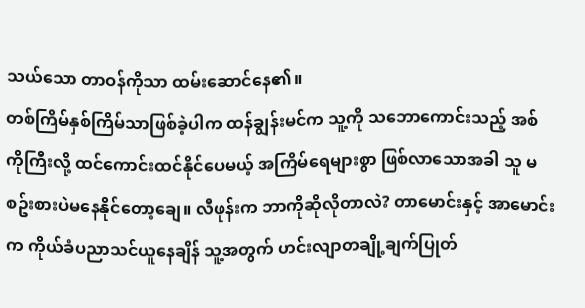သယ်သော တာဝန်ကိုသာ ထမ်းဆောင်နေ၏။
တစ်ကြိမ်နှစ်ကြိမ်သာဖြစ်ခဲ့ပါက ထန်ချွန်းမင်က သူ့ကို သဘောကောင်းသည့် အစ်ကိုကြီးလို့ ထင်ကောင်းထင်နိုင်ပေမယ့် အကြိမ်ရေများစွာ ဖြစ်လာသောအခါ သူ မစဥ်းစားပဲမနေနိုင်တော့ချေ။ လီဖုန်းက ဘာကိုဆိုလိုတာလဲ? တာမောင်းနှင့် အာမောင်းက ကိုယ်ခံပညာသင်ယူနေချိန် သူ့အတွက် ဟင်းလျာတချို့ချက်ပြုတ်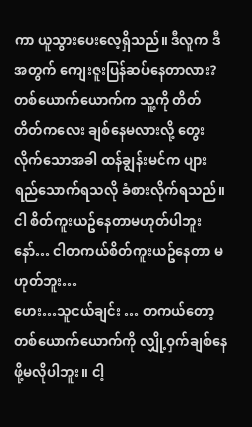ကာ ယူသွားပေးလေ့ရှိသည်။ ဒီလူက ဒီအတွက် ကျေးဇူးပြန်ဆပ်နေတာလား? တစ်ယောက်ယောက်က သူ့ကို တိတ်တိတ်ကလေး ချစ်နေမလားလို့ တွေးလိုက်သောအခါ ထန်ချွန်းမင်က ပျားရည်သောက်ရသလို ခံစားလိုက်ရသည်။
ငါ စိတ်ကူးယဥ်နေတာမဟုတ်ပါဘူးနော်… ငါတကယ်စိတ်ကူးယဥ်နေတာ မဟုတ်ဘူး…
ဟေး…သူငယ်ချင်း … တကယ်တော့ တစ်ယောက်ယောက်ကို လျှို့ဝှက်ချစ်နေဖို့မလိုပါဘူး။ ငါ့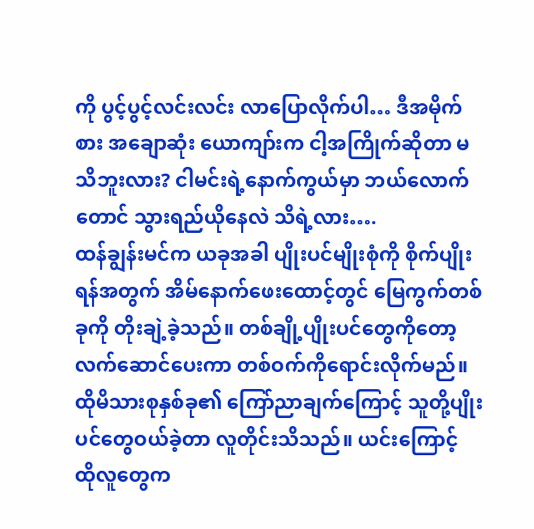ကို ပွင့်ပွင့်လင်းလင်း လာပြောလိုက်ပါ… ဒီအမိုက်စား အချောဆုံး ယောကျာ်းက ငါ့အကြိုက်ဆိုတာ မသိဘူးလား? ငါမင်းရဲ့နောက်ကွယ်မှာ ဘယ်လောက်တောင် သွားရည်ယိုနေလဲ သိရဲ့လား….
ထန်ချွန်းမင်က ယခုအခါ ပျိုးပင်မျိုးစုံကို စိုက်ပျိုးရန်အတွက် အိမ်နောက်ဖေးထောင့်တွင် မြေကွက်တစ်ခုကို တိုးချဲ့ခဲ့သည်။ တစ်ချို့ပျိုးပင်တွေကိုတော့ လက်ဆောင်ပေးကာ တစ်ဝက်ကိုရောင်းလိုက်မည်။ ထိုမိသားစုနှစ်ခု၏ ကြော်ညာချက်ကြောင့် သူတို့ပျိုးပင်တွေဝယ်ခဲ့တာ လူတိုင်းသိသည်။ ယင်းကြောင့် ထိုလူတွေက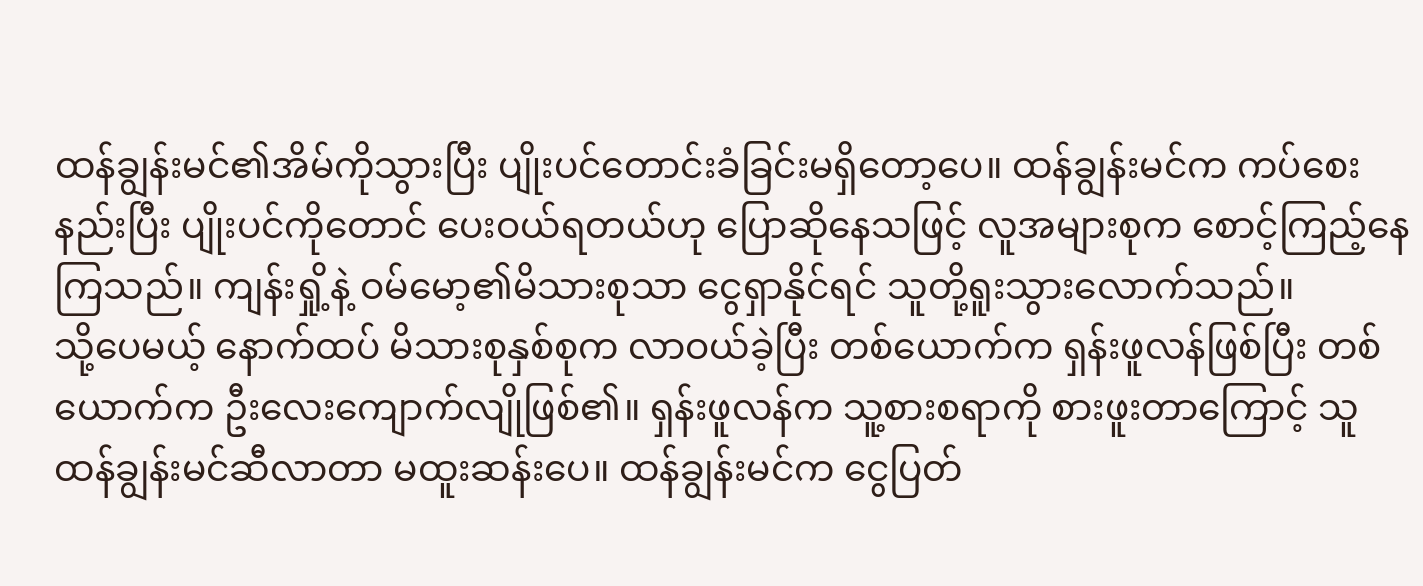ထန်ချွန်းမင်၏အိမ်ကိုသွားပြီး ပျိုးပင်တောင်းခံခြင်းမရှိတော့ပေ။ ထန်ချွန်းမင်က ကပ်စေးနည်းပြီး ပျိုးပင်ကိုတောင် ပေးဝယ်ရတယ်ဟု ပြောဆိုနေသဖြင့် လူအများစုက စောင့်ကြည့်နေကြသည်။ ကျန်းရှို့နဲ့ ဝမ်မော့၏မိသားစုသာ ငွေရှာနိုင်ရင် သူတို့ရူးသွားလောက်သည်။
သို့ပေမယ့် နောက်ထပ် မိသားစုနှစ်စုက လာဝယ်ခဲ့ပြီး တစ်ယောက်က ရှန်းဖူလန်ဖြစ်ပြီး တစ်ယောက်က ဦးလေးကျောက်လျိုဖြစ်၏။ ရှန်းဖူလန်က သူ့စားစရာကို စားဖူးတာကြောင့် သူ ထန်ချွန်းမင်ဆီလာတာ မထူးဆန်းပေ။ ထန်ချွန်းမင်က ငွေပြတ်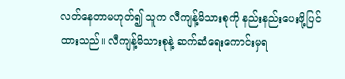လတ်နေတာမဟုတ်၍ သူက လီကျန့်မိသားစုကို နည်းနည်းပေးဖို့ပြင်ထားသည်။ လီကျန့်မိသားစုနဲ့ ဆက်ဆံရေးကောင်းမှရ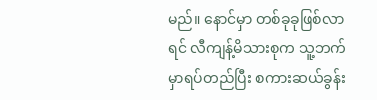မည်။ နောင်မှာ တစ်ခုခုဖြစ်လာရင် လီကျန့်မိသားစုက သူ့ဘက်မှာရပ်တည်ပြီး စကားဆယ်ခွန်း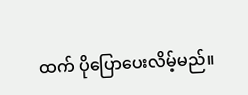ထက် ပိုပြောပေးလိမ့်မည်။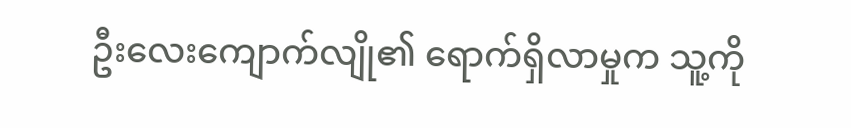ဦးလေးကျောက်လျို၏ ရောက်ရှိလာမှုက သူ့ကို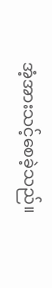အံ့အားသင့်စေခဲ့သည်။